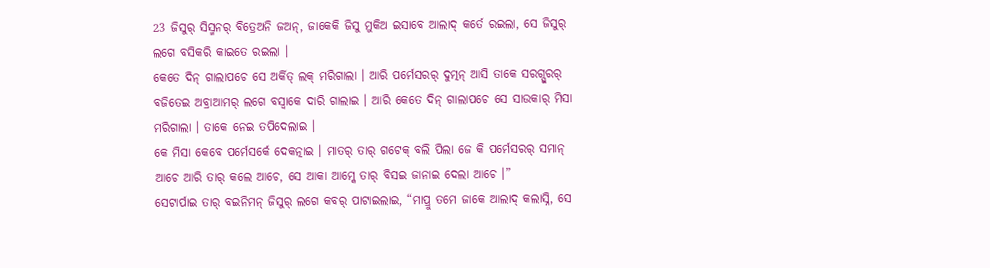23 ଜିସୁର୍ ସିସ୍ମନର୍ ବିତ୍ରେଅନି ଜଅନ୍, ଜାକେକି ଜିସୁ ମୁକିଅ ଇସାବେ ଆଲାଦ୍ କର୍ତେ ରଇଲା, ସେ ଜିସୁର୍ ଲଗେ ବସିକରି କାଇତେ ରଇଲା ।
କେତେ ଦିନ୍ ଗାଲାପଚେ ସେ ଅର୍କିତ୍ ଲକ୍ ମରିଗାଲା । ଆରି ପର୍ମେସରର୍ ଦୁତ୍ମନ୍ ଆସି ତାକେ ସରଗ୍ପୁରର୍ ବଜିତେଇ ଅବ୍ରାଆମର୍ ଲଗେ ବସ୍ବାକେ ଦାରି ଗାଲାଇ । ଆରି କେତେ ଦିନ୍ ଗାଲାପଚେ ସେ ସାଉକାର୍ ମିସା ମରିଗାଲା । ତାକେ ନେଇ ତପିଦେଲାଇ ।
କେ ମିସା କେବେ ପର୍ମେସର୍କେ ଦେକତ୍ନାଇ । ମାତର୍ ତାର୍ ଗଟେକ୍ ବଲି ପିଲା ଜେ କି ପର୍ମେସରର୍ ସମାନ୍ ଆଚେ ଆରି ତାର୍ କଲେ ଆଚେ, ସେ ଆକା ଆମ୍କେ ତାର୍ ବିସଇ ଜାନାଇ ଦେଲା ଆଚେ ।”
ସେଟାର୍ପାଇ ତାର୍ ବଇନିମନ୍ ଜିସୁର୍ ଲଗେ କବର୍ ପାଟାଇଲାଇ, “ମାପ୍ରୁ ତମେ ଜାକେ ଆଲାଦ୍ କଲାସ୍ନି, ସେ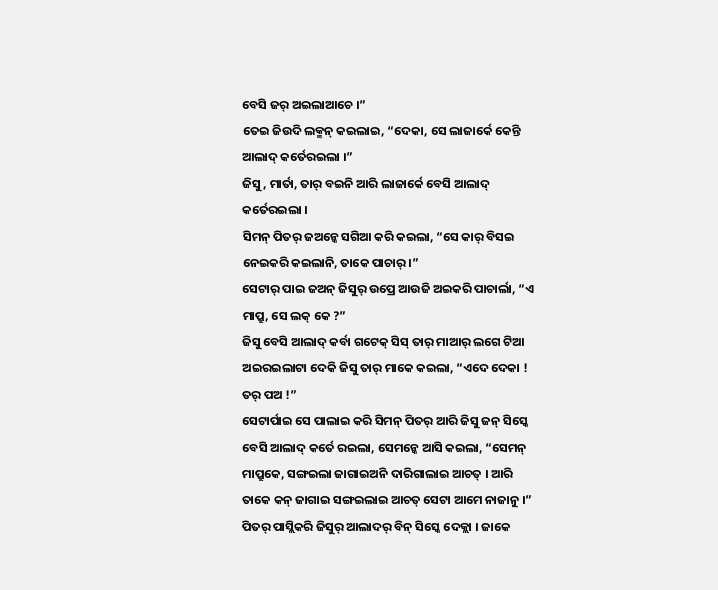ବେସି ଜର୍ ଅଇଲାଆଚେ ।”
ତେଇ ଜିଉଦି ଲକ୍ମନ୍ କଇଲାଇ, “ଦେକା, ସେ ଲାଜାର୍କେ କେନ୍ତି ଆଲାଦ୍ କର୍ତେରଇଲା ।”
ଜିସୁ, ମାର୍ତା, ତାର୍ ବଇନି ଆରି ଲାଜାର୍କେ ବେସି ଆଲାଦ୍ କର୍ତେରଇଲା ।
ସିମନ୍ ପିତର୍ ଜଅନ୍କେ ସଗିଆ କରି କଇଲା, “ସେ କାର୍ ବିସଇ ନେଇକରି କଇଲାନି, ତାକେ ପାଚାର୍ ।”
ସେଟାର୍ ପାଇ ଜଅନ୍ ଜିସୁର୍ ଉପ୍ରେ ଆଉଜି ଅଇକରି ପାଚାର୍ଲା, “ଏ ମାପ୍ରୁ, ସେ ଲକ୍ କେ ?”
ଜିସୁ ବେସି ଆଲାଦ୍ କର୍ବା ଗଟେକ୍ ସିସ୍ ତାର୍ ମାଆର୍ ଲଗେ ଟିଆ ଅଇରଇଲାଟା ଦେକି ଜିସୁ ତାର୍ ମାକେ କଇଲା, “ଏଦେ ଦେକା ! ତର୍ ପଅ !”
ସେଟାର୍ପାଇ ସେ ପାଲାଇ କରି ସିମନ୍ ପିତର୍ ଆରି ଜିସୁ ଜନ୍ ସିସ୍କେ ବେସି ଆଲାଦ୍ କର୍ତେ ରଇଲା, ସେମନ୍କେ ଆସି କଇଲା, “ସେମନ୍ ମାପ୍ରୁକେ, ସଙ୍ଗଇଲା ଜାଗାଇଅନି ଦାରିଗାଲାଇ ଆଚତ୍ । ଆରି ତାକେ କନ୍ ଜାଗାଇ ସଙ୍ଗଇଲାଇ ଆଚତ୍ ସେଟା ଆମେ ନାଜାନୁ ।”
ପିତର୍ ପାସ୍ଲିକରି ଜିସୁର୍ ଆଲାଦର୍ ବିନ୍ ସିସ୍କେ ଦେକ୍ଲା । ଜାକେ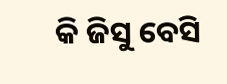କି ଜିସୁ ବେସି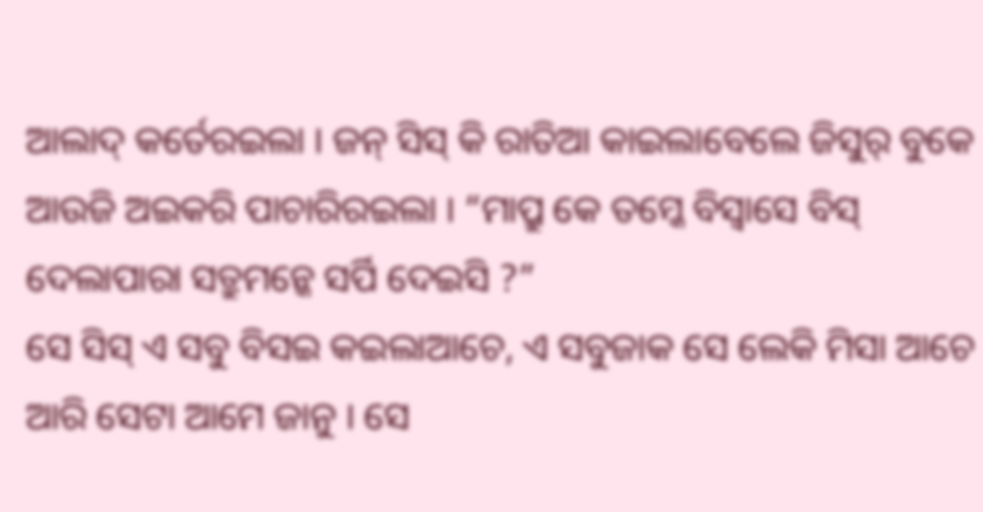ଆଲାଦ୍ କର୍ତେରଇଲା । ଜନ୍ ସିସ୍ କି ରାତିଆ କାଇଲାବେଲେ ଜିସୁର୍ ବୁକେ ଆଉଜି ଅଇକରି ପାଚାରିରଇଲା । “ମାପ୍ରୁ କେ ତମ୍କେ ବିସ୍ବାସେ ବିସ୍ ଦେଲାପାରା ସତ୍ରୁମନ୍କେ ସର୍ପି ଦେଇସି ?”
ସେ ସିସ୍ ଏ ସବୁ ବିସଇ କଇଲାଆଚେ, ଏ ସବୁଜାକ ସେ ଲେକି ମିସା ଆଚେ ଆରି ସେଟା ଆମେ ଜାନୁ । ସେ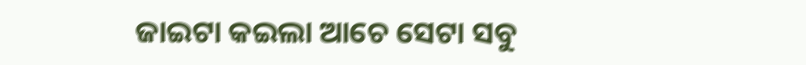ଜାଇଟା କଇଲା ଆଚେ ସେଟା ସବୁ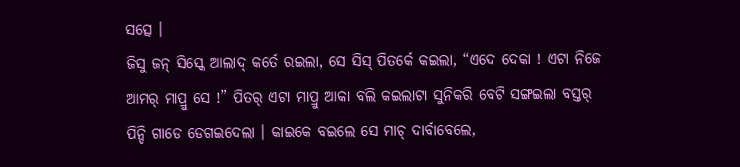ସତ୍ସେ ।
ଜିସୁ ଜନ୍ ସିସ୍କେ ଆଲାଦ୍ କର୍ତେ ରଇଲା, ସେ ସିସ୍ ପିତର୍କେ କଇଲା, “ଏଦେ ଦେକା ! ଏଟା ନିଜେ ଆମର୍ ମାପ୍ରୁ ସେ !” ପିତର୍ ଏଟା ମାପ୍ରୁ ଆକା ବଲି କଇଲାଟା ସୁନିକରି ବେଟି ସଙ୍ଗଇଲା ବସ୍ତର୍ ପିନ୍ଦି ଗାଡେ ଡେଗଇଦେଲା । କାଇକେ ବଇଲେ ସେ ମାଚ୍ ଦାର୍ବାବେଲେ,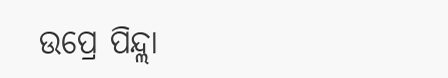ଉପ୍ରେ ପିନ୍ଦ୍ଲା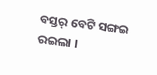ବସ୍ତର୍ ବେଟି ସଙ୍ଗଇ ରଇଲା ।